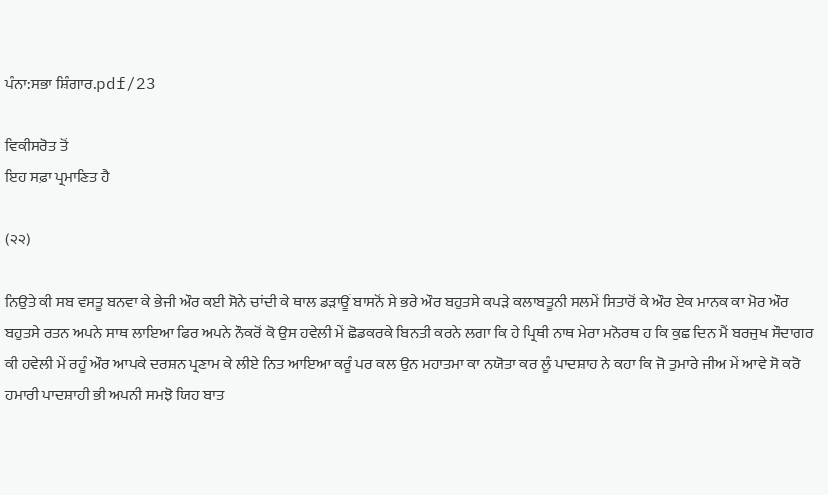ਪੰਨਾ:ਸਭਾ ਸ਼ਿੰਗਾਰ.pdf/23

ਵਿਕੀਸਰੋਤ ਤੋਂ
ਇਹ ਸਫ਼ਾ ਪ੍ਰਮਾਣਿਤ ਹੈ

(੨੨)

ਨਿਉਤੇ ਕੀ ਸਬ ਵਸਤੂ ਬਨਵਾ ਕੇ ਭੇਜੀ ਔਰ ਕਈ ਸੋਨੇ ਚਾਂਦੀ ਕੇ ਥਾਲ ਡੜਾਊਂ ਬਾਸਨੋਂ ਸੇ ਭਰੇ ਔਰ ਬਹੁਤਸੇ ਕਪੜੇ ਕਲਾਬਤੂਨੀ ਸਲਮੇਂ ਸਿਤਾਰੋਂ ਕੇ ਔਰ ਏਕ ਮਾਨਕ ਕਾ ਮੋਰ ਔਰ ਬਹੁਤਸੇ ਰਤਨ ਅਪਨੇ ਸਾਥ ਲਾਇਆ ਫਿਰ ਅਪਨੇ ਨੌਕਰੋਂ ਕੋ ਉਸ ਹਵੇਲੀ ਮੇਂ ਛੋਡਕਰਕੇ ਬਿਨਤੀ ਕਰਨੇ ਲਗਾ ਕਿ ਹੇ ਪ੍ਰਿਥੀ ਨਾਥ ਮੇਰਾ ਮਨੋਰਥ ਹ ਕਿ ਕੁਛ ਦਿਨ ਮੈਂ ਬਰਜੁਖ ਸੌਦਾਗਰ ਕੀ ਹਵੇਲੀ ਮੇਂ ਰਹੂੰ ਔਰ ਆਪਕੇ ਦਰਸ਼ਨ ਪ੍ਰਣਾਮ ਕੇ ਲੀਏ ਨਿਤ ਆਇਆ ਕਰੂੰ ਪਰ ਕਲ ਉਨ ਮਹਾਤਮਾ ਕਾ ਨਯੋਤਾ ਕਰ ਲੂੰ ਪਾਦਸ਼ਾਹ ਨੇ ਕਹਾ ਕਿ ਜੋ ਤੁਮਾਰੇ ਜੀਅ ਮੇਂ ਆਵੇ ਸੋ ਕਰੋ ਹਮਾਰੀ ਪਾਦਸ਼ਾਹੀ ਭੀ ਅਪਨੀ ਸਮਝੋ ਯਿਹ ਬਾਤ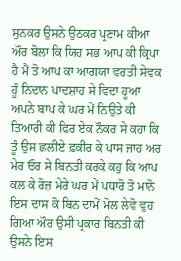ਸੁਨਕਰ ਉਸਨੇ ਉਠਕਰ ਪ੍ਰਣਾਮ ਕੀਆ ਔਰ ਬੋਲਾ ਕਿ ਯਿਹ ਸਭ ਆਪ ਕੀ ਕ੍ਰਿਪਾ ਹੈ ਮੈਂ ਤੋ ਆਪ ਕਾ ਆਗਯਾ ਵਰਤੀ ਸੇਵਕ ਹੂੰ ਨਿਦਾਨ ਪਾਦਸ਼ਾਹ ਸੇ ਵਿਦਾ ਹੂਆ ਅਪਨੇ ਬਾਪ ਕੇ ਘਰ ਮੇਂ ਨਿਉਤੇ ਕੀ ਤਿਆਰੀ ਕੀ ਫਿਰ ਏਕ ਨੌਕਰ ਸੇ ਕਹਾ ਕਿ ਤੂੰ ਉਸ ਛਲੀਏ ਫ਼ਕੀਰ ਕੇ ਪਾਸ ਜਾਹ ਅਰ ਮੇਰ ਓਰ ਸੇ ਬਿਨਤੀ ਕਰਕੇ ਕਹੁ ਕਿ ਆਪ ਕਲ ਕੇ ਰੋਜ਼ ਮੇਰੇ ਘਰ ਮੇਂ ਪਧਾਰੋ ਤੋ ਮਾਨੋ ਇਸ ਦਾਸ ਕੋ ਬਿਨ ਦਾਮੋਂ ਮੋਲ ਲੇਵੋ ਵੁਹ ਗਿਆ ਔਰ ਉਸੀ ਪ੍ਰਕਾਰ ਬਿਨਤੀ ਕੀ ਉਸਨੇ ਇਸ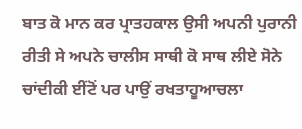ਬਾਤ ਕੋ ਮਾਨ ਕਰ ਪ੍ਰਾਤਹਕਾਲ ਉਸੀ ਅਪਨੀ ਪੁਰਾਨੀ ਰੀਤੀ ਸੇ ਅਪਨੇ ਚਾਲੀਸ ਸਾਥੀ ਕੋ ਸਾਥ ਲੀਏ ਸੋਨੇ ਚਾਂਦੀਕੀ ਈਂਟੋਂ ਪਰ ਪਾਉਂ ਰਖਤਾਹੂਆਚਲਾ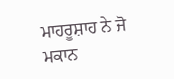ਮਾਹਰੂਸ਼ਾਹ ਨੇ ਜੋ ਮਕਾਨ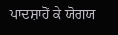ਪਾਦਸ਼ਾਹੋਂ ਕੇ ਯੋਗਯ